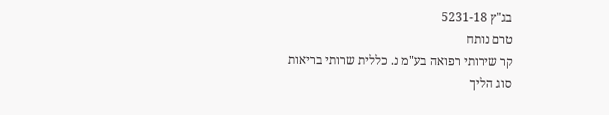בג"ץ 5231-18
טרם נותח
קר שירותי רפואה בע"מ נ. כללית שרותי בריאות
סוג הליך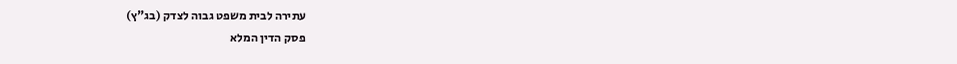עתירה לבית משפט גבוה לצדק (בג"ץ)
פסק הדין המלא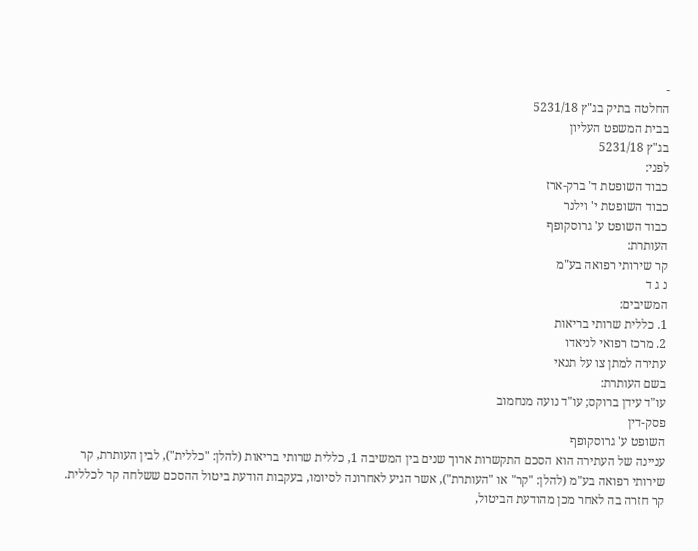-
החלטה בתיק בג"ץ 5231/18
בבית המשפט העליון
בג"ץ 5231/18
לפני:
כבוד השופטת ד' ברק-ארז
כבוד השופטת י' וילנר
כבוד השופט ע' גרוסקופף
העותרת:
קר שירותי רפואה בע"מ
נ ג ד
המשיבים:
1. כללית שרותי בריאות
2. מרכז רפואי לניאדו
עתירה למתן צו על תנאי
בשם העותרת:
עו"ד עידן ברוקס; עו"ד נועה מנחמוב
פסק-דין
השופט ע' גרוסקופף
עניינה של העתירה הוא הסכם התקשרות ארוך שנים בין המשיבה 1, כללית שרותי בריאות (להלן: "כללית"), לבין העותרת, קר שירותי רפואה בע"מ (להלן: "קר" או "העותרת"), אשר הגיע לאחרונה לסיומו, בעקבות הודעת ביטול ההסכם ששלחה קר לכללית. קר חזרה בה לאחר מכן מהודעת הביטול,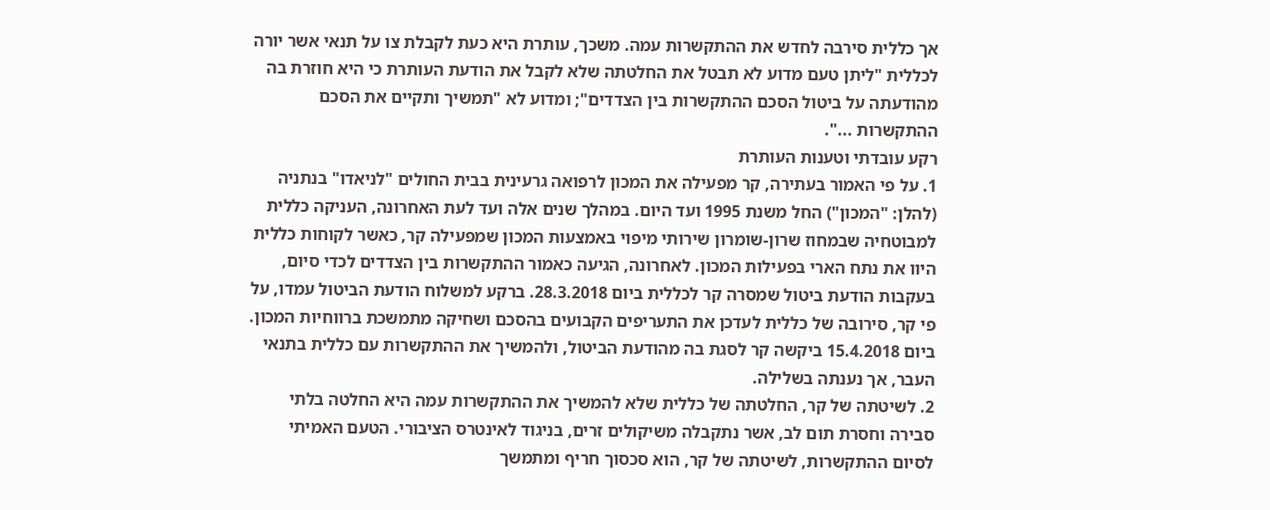אך כללית סירבה לחדש את ההתקשרות עמה. משכך, עותרת היא כעת לקבלת צו על תנאי אשר יורה לכללית "ליתן טעם מדוע לא תבטל את החלטתה שלא לקבל את הודעת העותרת כי היא חוזרת בה מהודעתה על ביטול הסכם ההתקשרות בין הצדדים"; ומדוע לא "תמשיך ותקיים את הסכם ההתקשרות ...".
רקע עובדתי וטענות העותרת
1. על פי האמור בעתירה, קר מפעילה את המכון לרפואה גרעינית בבית החולים "לניאדו" בנתניה (להלן: "המכון") החל משנת 1995 ועד היום. במהלך שנים אלה ועד לעת האחרונה, העניקה כללית למבוטחיה שבמחוז שרון-שומרון שירותי מיפוי באמצעות המכון שמפעילה קר, כאשר לקוחות כללית היוו את נתח הארי בפעילות המכון. לאחרונה, הגיעה כאמור ההתקשרות בין הצדדים לכדי סיום, בעקבות הודעת ביטול שמסרה קר לכללית ביום 28.3.2018. ברקע למשלוח הודעת הביטול עמדו, על פי קר, סירובה של כללית לעדכן את התעריפים הקבועים בהסכם ושחיקה מתמשכת ברווחיות המכון. ביום 15.4.2018 ביקשה קר לסגת בה מהודעת הביטול, ולהמשיך את ההתקשרות עם כללית בתנאי העבר, אך נענתה בשלילה.
2. לשיטתה של קר, החלטתה של כללית שלא להמשיך את ההתקשרות עמה היא החלטה בלתי סבירה וחסרת תום לב, אשר נתקבלה משיקולים זרים, בניגוד לאינטרס הציבורי. הטעם האמיתי לסיום ההתקשרות, לשיטתה של קר, הוא סכסוך חריף ומתמשך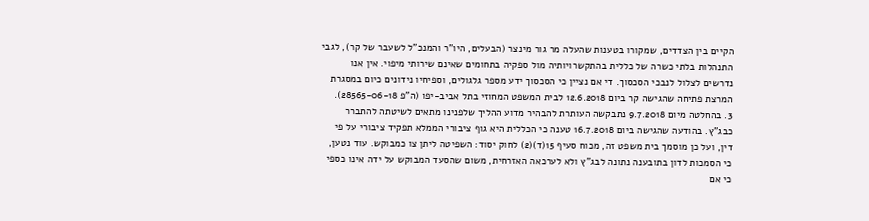הקיים בין הצדדים, שמקורו בטענות שהעלה מר גור מינצר (הבעלים, היו"ר והמנכ"ל לשעבר של קר), לגבי התנהלות בלתי כשרה של כללית בהתקשרויותיה מול ספקיה בתחומים שאינם שירותי מיפוי. אין אנו נדרשים לצלול לנבכי הסכסוך. די אם נציין כי הסכסוך ידע מספר גלגולים, וספיחיו נידונים כיום במסגרת המרצת פתיחה שהגישה קר ביום 12.6.2018 לבית המשפט המחוזי בתל אביב-יפו (ה"פ 28565-06-18).
3. בהחלטה מיום 9.7.2018 נתבקשה העותרת להבהיר מדוע ההליך שלפנינו מתאים לשיטתה להתברר כבג"ץ. בהודעה שהגישה ביום 16.7.2018 טענה כי הכללית היא גוף ציבורי הממלא תפקיד ציבורי על פי דין, ועל כן מוסמך בית משפט זה, מכוח סעיף 15(ד)(2) לחוק יסוד: השפיטה ליתן צו כמבוקש. עוד נטען, כי הסמכות לדון בתובענה נתונה לבג"ץ ולא לערכאה האזרחית, משום שהסעד המבוקש על ידה אינו כספי כי אם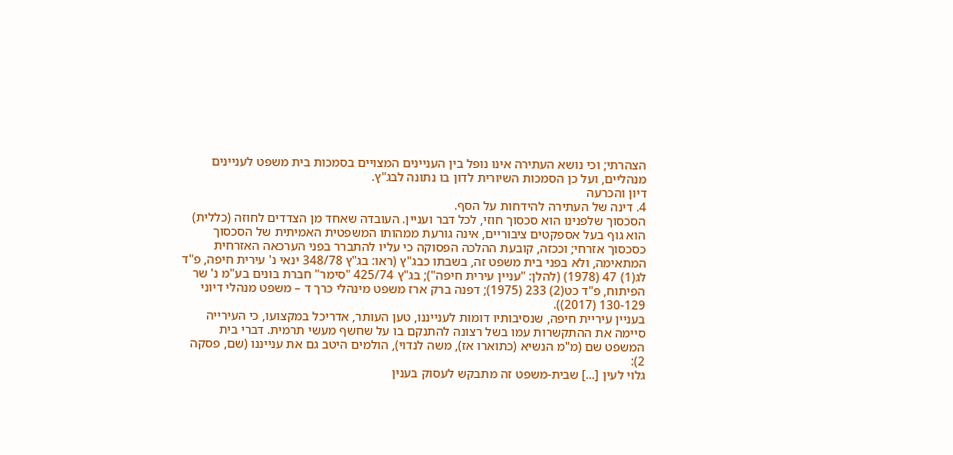הצהרתי; וכי נושא העתירה אינו נופל בין העניינים המצויים בסמכות בית משפט לעניינים מנהליים, ועל כן הסמכות השיורית לדון בו נתונה לבג"ץ.
דיון והכרעה
4. דינה של העתירה להידחות על הסף.
הסכסוך שלפנינו הוא סכסוך חוזי, לכל דבר ועניין. העובדה שאחד מן הצדדים לחוזה (כללית) הוא גוף בעל אספקטים ציבוריים, אינה גורעת ממהותו המשפטית האמיתית של הסכסוך כסכסוך אזרחי; וככזה, קובעת ההלכה הפסוקה כי עליו להתברר בפני הערכאה האזרחית המתאימה, ולא בפני בית משפט זה, בשבתו כבג"ץ (ראו: בג"ץ 348/78 ינאי נ' עירית חיפה, פ"ד לג(1) 47 (1978) (להלן: "עניין עירית חיפה"); בג"ץ 425/74 "סימר" חברת בונים בע"מ נ' שר הפיתוח, פ"ד כט(2) 233 (1975); דפנה ברק ארז משפט מינהלי כרך ד – משפט מנהלי דיוני 130-129 (2017)).
בעניין עיריית חיפה, שנסיבותיו דומות לענייננו, טען העותר, אדריכל במקצועו, כי העירייה סיימה את ההתקשרות עמו בשל רצונה להתנקם בו על שחשף מעשי תרמית. דברי בית המשפט שם (מ"מ הנשיא (כתוארו אז), משה לנדוי), הולמים היטב גם את ענייננו (שם, פסקה 2):
גלוי לעין [...] שבית-משפט זה מתבקש לעסוק בענין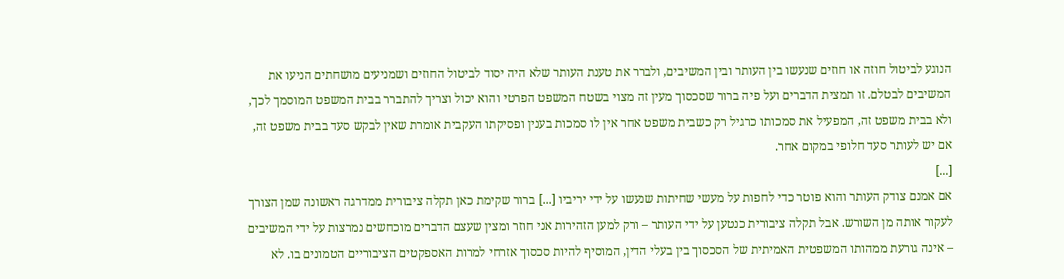הנוגע לביטול חוזה או חוזים שנעשו בין העותר ובין המשיבים, ולברר את טענת העותר שלא היה יסוד לביטול החוזים ושמניעים מושחתים הניעו את המשיבים לבטלם. זו תמצית הדברים ועל פיה ברור שסכסוך מעין זה מצוי בשטח המשפט הפרטי והוא יכול וצריך להתברר בבית המשפט המוסמך לכך, ולא בבית משפט זה, המפעיל את סמכותו כרגיל רק כשבית משפט אחר אין לו סמכות בענין ופסיקתו העקבית אומרת שאין לבקש סעד בבית משפט זה, אם יש לעותר סעד חלופי במקום אחר.
[...]
אם אמנם צודק העותר והוא פוטר כדי לחפות על מעשי שחיתות שנעשו על ידי יריביו [...] ברור שקימת כאן תקלה ציבורית ממדרגה ראשונה שמן הצורך לעקור אותה מן השורש. אבל תקלה ציבורית כנטען על ידי העותר – ורק למען הזהירות אני חוזר ומצין שעצם הדברים מוכחשים נמרצות על ידי המשיבים – אינה גורעת ממהותו המשפטית האמיתית של הסכסוך בין בעלי הדין, המוסיף להיות סכסוך אזרחי למרות האספקטים הציבוריים הטמונים בו. לא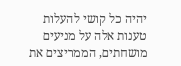יהיה כל קושי להעלות טענות אלה על מניעים מושחתים, הממריצים את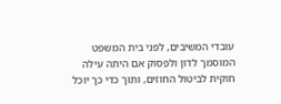עובדי המשיבים, לפני בית המשפט המוסמך לדון ולפסוק אם היתה עילה חוקית לביטול החוזים, ותוך כדי כך יוכל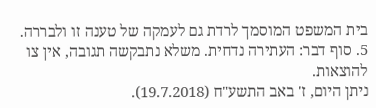בית המשפט המוסמך לרדת גם לעמקה של טענה זו ולבררה.
5. סוף דבר: העתירה נדחית. משלא נתבקשה תגובה, אין צו להוצאות.
ניתן היום, ז' באב התשע"ח (19.7.2018).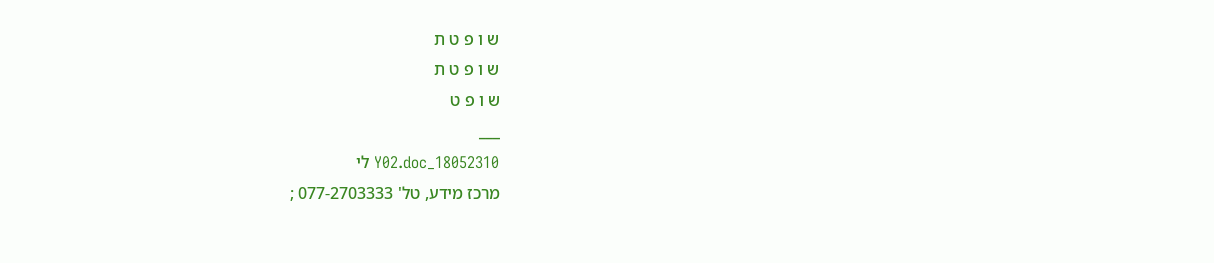ש ו פ ט ת
ש ו פ ט ת
ש ו פ ט
___
18052310_Y02.doc לי
מרכז מידע, טל' 077-2703333 ;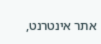אתר אינטרנט,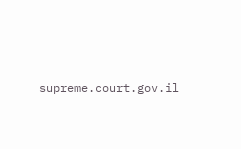supreme.court.gov.il